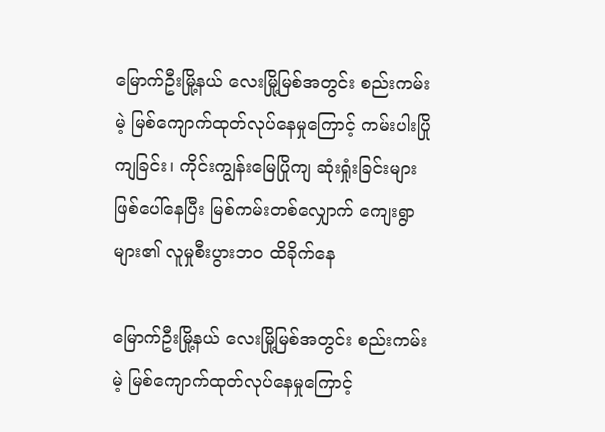မြောက်ဦးမြို့နယ် လေးမြို့မြစ်အတွင်း စည်းကမ်းမဲ့ မြစ်ကျောက်ထုတ်လုပ်နေမှုကြောင့် ကမ်းပါးပြိုကျခြင်း၊ ကိုင်းကျွန်းမြေပြိုကျ ဆုံးရှုံးခြင်းများဖြစ်ပေါ်နေပြီး မြစ်ကမ်းတစ်လျှောက် ကျေးရွာများ၏ လူမှုစီးပွားဘ၀ ထိခိုက်နေ

မြောက်ဦးမြို့နယ် လေးမြို့မြစ်အတွင်း စည်းကမ်းမဲ့ မြစ်ကျောက်ထုတ်လုပ်နေမှုကြောင့်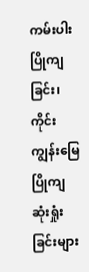ကမ်းပါးပြိုကျခြင်း၊ ကိုင်းကျွန်းမြေပြိုကျ ဆုံးရှုံးခြင်းများ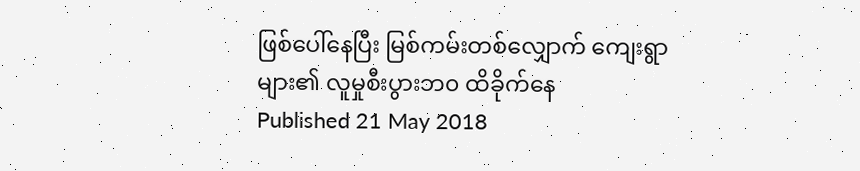ဖြစ်ပေါ်နေပြီး မြစ်ကမ်းတစ်လျှောက် ကျေးရွာများ၏ လူမှုစီးပွားဘ၀ ထိခိုက်နေ
Published 21 May 2018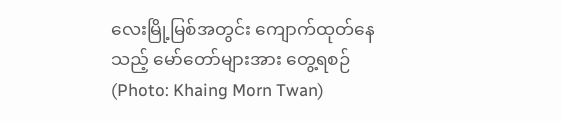လေးမြို့မြစ်အတွင်း ကျောက်ထုတ်နေသည့် မော်တော်များအား တွေ့ရစဉ် (Photo: Khaing Morn Twan)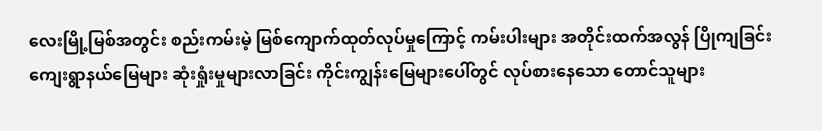လေးမြို့မြစ်အတွင်း စည်းကမ်းမဲ့ မြစ်ကျောက်ထုတ်လုပ်မှုကြောင့် ကမ်းပါးများ အတိုင်းထက်အလွန် ပြိုကျခြင်း ကျေးရွာနယ်မြေများ ဆုံးရှုံးမှုများလာခြင်း ကိုင်းကျွန်းမြေများပေါ်တွင် လုပ်စားနေသော တောင်သူများ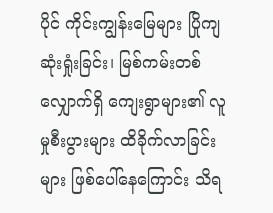ပိုင် ကိုင်းကျွန်းမြေများ ပြိုကျဆုံးရှုံးခြင်း၊ မြစ်ကမ်းတစ်လျှောက်ရှိ ကျေးရွာများ၏ လူမှုစီးပွားများ ထိခိုက်လာခြင်းများ ဖြစ်ပေါ်နေကြောင်း သိရ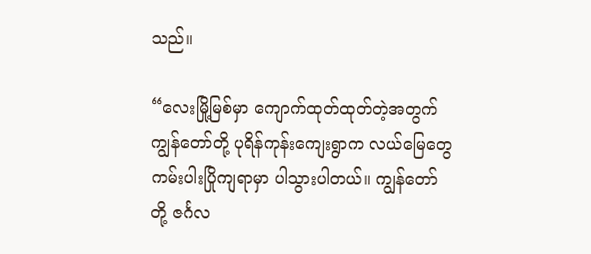သည်။

“လေးမြို့မြစ်မှာ ကျောက်ထုတ်ထုတ်တဲ့အတွက် ကျွန်တော်တို့ ပုရိန်ကုန်းကျေးရွာက လယ်မြေတွေ ကမ်းပါးပြိုကျရာမှာ ပါသွားပါတယ်။ ကျွန်တော်တို့ ဇင်္ဂလ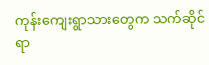ကုန်းကျေးရွာသားတွေက သက်ဆိုင်ရာ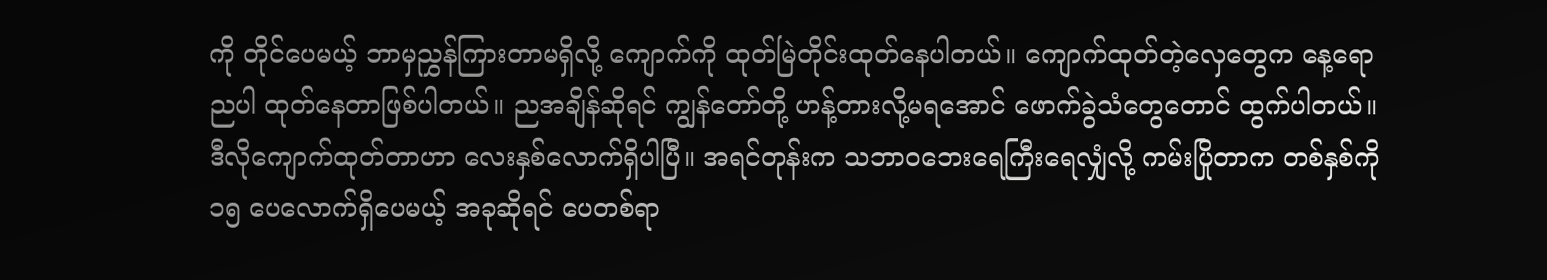ကို တိုင်ပေမယ့် ဘာမှညွှန်ကြားတာမရှိလို့ ကျောက်ကို ထုတ်မြဲတိုင်းထုတ်နေပါတယ်။ ကျောက်ထုတ်တဲ့လှေတွေက နေ့ရောညပါ ထုတ်နေတာဖြစ်ပါတယ်။ ညအချိန်ဆိုရင် ကျွန်တော်တို့ ဟန့်တားလို့မရအောင် ဖောက်ခွဲသံတွေတောင် ထွက်ပါတယ်။ ဒီလိုကျောက်ထုတ်တာဟာ လေးနှစ်လောက်ရှိပါပြီ။ အရင်တုန်းက သဘာဝဘေးရေကြီးရေလျှံလို့ ကမ်းပြိုတာက တစ်နှစ်ကို ၁၅ ပေလောက်ရှိပေမယ့် အခုဆိုရင် ပေတစ်ရာ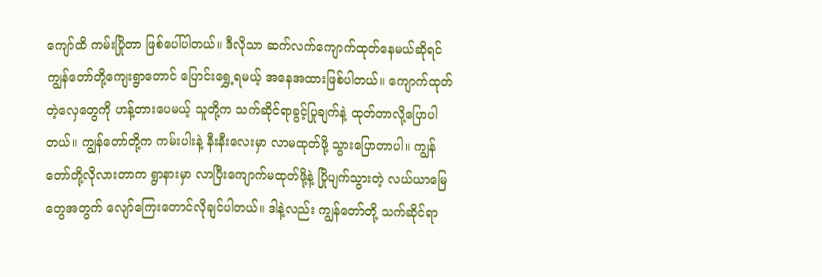ကျော်ထိ ကမ်းပြိုတာ ဖြစ်ပေါ်ပါတယ်။ ဒီလိုသာ ဆက်လက်ကျောက်ထုတ်နေမယ်ဆိုရင် ကျွန်တော်တို့ကျေးရွာတောင် ပြောင်းရွှေ့ရမယ့် အနေအထားဖြစ်ပါတယ်။ ကျောက်ထုတ်တဲ့လှေတွေကို ဟန့်တားပေမယ့် သူတို့က သက်ဆိုင်ရာခွင့်ပြုချက်နဲ့ ထုတ်တာလို့ပြောပါတယ်။ ကျွန်တော်တို့က ကမ်းပါးနဲ့ နီးနီးလေးမှာ လာမထုတ်ဖို့ သွားပြောတာပါ။ ကျွန်တော်တို့လိုလားတာက ရွာနားမှာ လာပြီးကျောက်မထုတ်ဖို့နဲ့ ပြိုပျက်သွားတဲ့ လယ်ယာမြေတွေအတွက် လျော်ကြေးတောင်လိုချင်ပါတယ်။ ဒါနဲ့လည်း ကျွန်တော်တို့ သက်ဆိုင်ရာ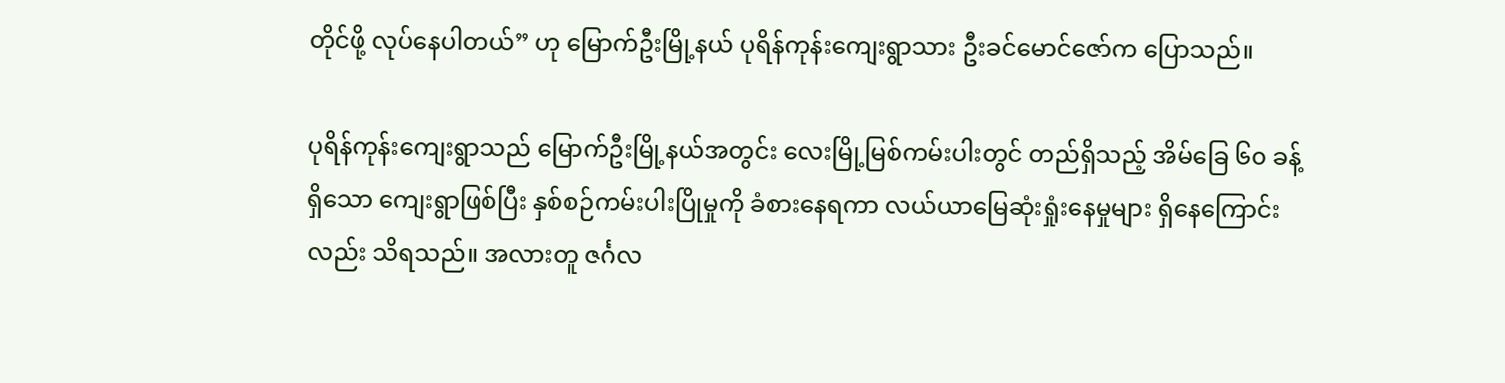တိုင်ဖို့ လုပ်နေပါတယ်” ဟု မြောက်ဦးမြို့နယ် ပုရိန်ကုန်းကျေးရွာသား ဦးခင်မောင်ဇော်က ပြောသည်။

ပုရိန်ကုန်းကျေးရွာသည် မြောက်ဦးမြို့နယ်အတွင်း လေးမြို့မြစ်ကမ်းပါးတွင် တည်ရှိသည့် အိမ်ခြေ ၆၀ ခန့်ရှိသော ကျေးရွာဖြစ်ပြီး နှစ်စဉ်ကမ်းပါးပြိုမှုကို ခံစားနေရကာ လယ်ယာမြေဆုံးရှုံးနေမှုများ ရှိနေကြောင်းလည်း သိရသည်။ အလားတူ ဇင်္ဂလ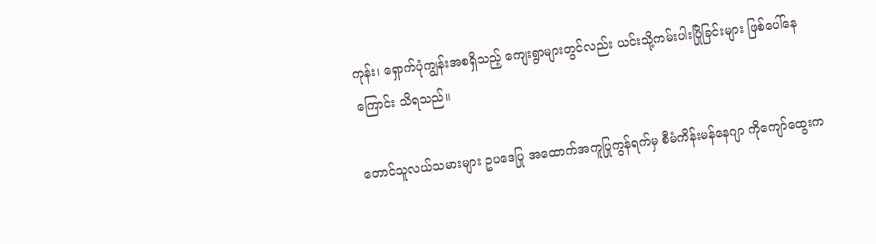ကုန်း၊ ရှောက်ပုံကျွန်းအစရှိသည့် ကျေးရွာများတွင်လည်း ယင်းသို့ကမ်းပါးပြိုခြင်းများ ဖြစ်ပေါ်နေကြောင်း သိရသည်။

တောင်သူလယ်သမားများ ဥပဒေပြု အထောက်အကူပြုကွန်ရက်မှ စီမံကိန်းမန်နေဂျာ ကိုကျော်ထွေးက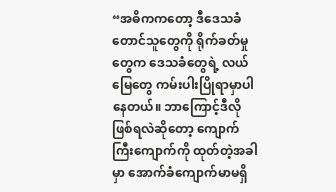“အဓိကကတော့ ဒီဒေသခံတောင်သူတွေကို ရိုက်ခတ်မှုတွေက ဒေသခံတွေရဲ့ လယ်မြေတွေ ကမ်းပါးပြိုရာမှာပါနေတယ်။ ဘာကြောင့်ဒီလိုဖြစ်ရလဲဆိုတော့ ကျောက်ကြီးကျောက်ကို ထုတ်တဲ့အခါမှာ အောက်ခံကျောက်မာမရှိ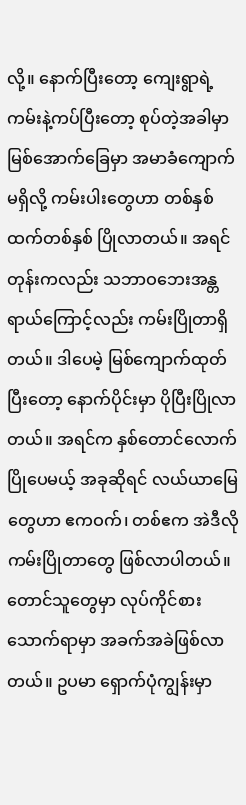လို့။ နောက်ပြီးတော့ ကျေးရွာရဲ့ကမ်းနဲ့ကပ်ပြီးတော့ စုပ်တဲ့အခါမှာ မြစ်အောက်ခြေမှာ အမာခံကျောက်မရှိလို့ ကမ်းပါးတွေဟာ တစ်နှစ်ထက်တစ်နှစ် ပြိုလာတယ်။ အရင်တုန်းကလည်း သဘာဝဘေးအန္တရာယ်ကြောင့်လည်း ကမ်းပြိုတာရှိတယ်။ ဒါပေမဲ့ မြစ်ကျောက်ထုတ်ပြီးတော့ နောက်ပိုင်းမှာ ပိုပြီးပြိုလာတယ်။ အရင်က နှစ်တောင်လောက်ပြိုပေမယ့် အခုဆိုရင် လယ်ယာမြေတွေဟာ ဧကဝက်၊ တစ်ဧက အဲဒီလိုကမ်းပြိုတာတွေ ဖြစ်လာပါတယ်။ တောင်သူတွေမှာ လုပ်ကိုင်စားသောက်ရာမှာ အခက်အခဲဖြစ်လာတယ်။ ဥပမာ ရှောက်ပုံကျွန်းမှာ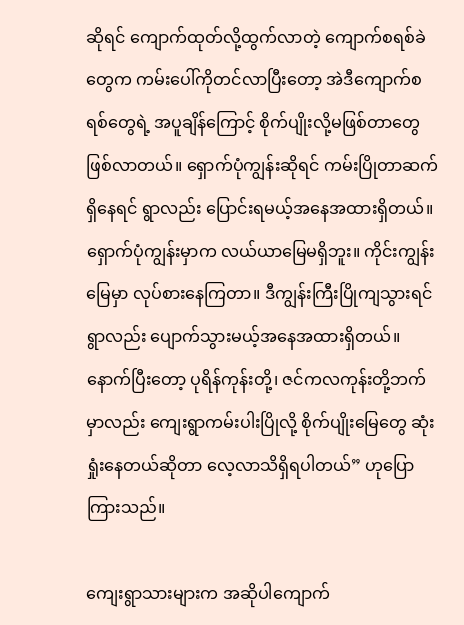ဆိုရင် ကျောက်ထုတ်လို့ထွက်လာတဲ့ ကျောက်စရစ်ခဲတွေက ကမ်းပေါ်ကိုတင်လာပြီးတော့ အဲဒီကျောက်စရစ်တွေရဲ့ အပူချိန်ကြောင့် စိုက်ပျိုးလို့မဖြစ်တာတွေဖြစ်လာတယ်။ ရှောက်ပုံကျွန်းဆိုရင် ကမ်းပြိုတာဆက်ရှိနေရင် ရွာလည်း ပြောင်းရမယ့်အနေအထားရှိတယ်။ ရှောက်ပုံကျွန်းမှာက လယ်ယာမြေမရှိဘူး။ ကိုင်းကျွန်းမြေမှာ လုပ်စားနေကြတာ။ ဒီကျွန်းကြီးပြိုကျသွားရင် ရွာလည်း ပျောက်သွားမယ့်အနေအထားရှိတယ်။ နောက်ပြီးတော့ ပုရိန်ကုန်းတို့၊ ဇင်ကလကုန်းတို့ဘက်မှာလည်း ကျေးရွာကမ်းပါးပြိုလို့ စိုက်ပျိုးမြေတွေ ဆုံးရှုံးနေတယ်ဆိုတာ လေ့လာသိရှိရပါတယ်” ဟုပြောကြားသည်။

ကျေးရွာသားများက အဆိုပါကျောက်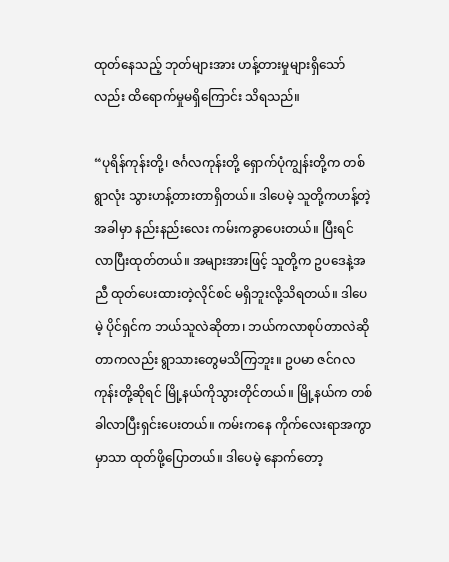ထုတ်နေသည့် ဘုတ်များအား ဟန့်တားမှုများရှိသော်လည်း ထိရောက်မှုမရှိကြောင်း သိရသည်။

“ပုရိန်ကုန်းတို့၊ ဇင်္ဂလကုန်းတို့ ရှောက်ပုံကျွန်းတို့က တစ်ရွာလုံး သွားဟန့်တားတာရှိတယ်။ ဒါပေမဲ့ သူတို့ကဟန့်တဲ့အခါမှာ နည်းနည်းလေး ကမ်းကခွာပေးတယ်။ ပြီးရင် လာပြီးထုတ်တယ်။ အများအားဖြင့် သူတို့က ဥပဒေနဲ့အညီ ထုတ်ပေးထားတဲ့လိုင်စင် မရှိဘူးလို့သိရတယ်။ ဒါပေမဲ့ ပိုင်ရှင်က ဘယ်သူလဲဆိုတာ၊ ဘယ်ကလာစုပ်တာလဲဆိုတာကလည်း ရွာသားတွေမသိကြဘူး။ ဥပမာ ဇင်ဂလကုန်းတို့ဆိုရင် မြို့နယ်ကိုသွားတိုင်တယ်။ မြို့နယ်က တစ်ခါလာပြီးရှင်းပေးတယ်။ ကမ်းကနေ ကိုက်လေးရာအကွာမှာသာ ထုတ်ဖို့ပြောတယ်။ ဒါပေမဲ့ နောက်တော့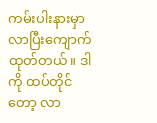ကမ်းပါးနားမှာ လာပြီးကျောက်ထုတ်တယ်။ ဒါကို ထပ်တိုင်တော့ လာ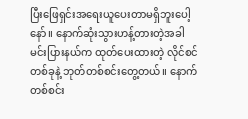ပြီးဖြေရှင်းအရေးယူပေးတာမရှိဘူးပေါ့နော်။ နောက်ဆုံးသွားဟန့်တားတဲ့အခါ မင်းပြားနယ်က ထုတ်ပေးထားတဲ့ လိုင်စင်တစ်ခုနဲ့ ဘုတ်တစ်စင်းတွေ့တယ်။ နောက်တစ်စင်း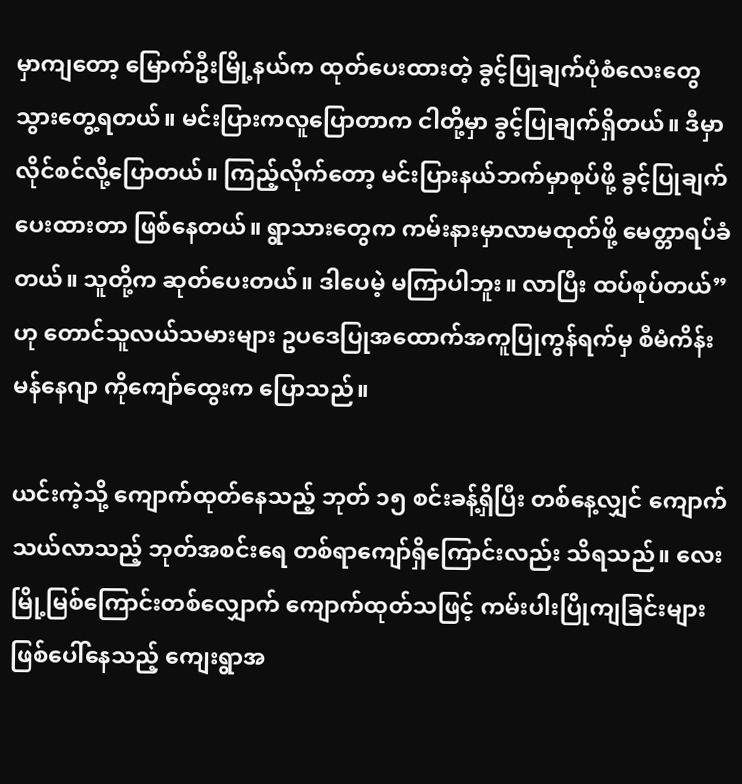မှာကျတော့ မြောက်ဦးမြို့နယ်က ထုတ်ပေးထားတဲ့ ခွင့်ပြုချက်ပုံစံလေးတွေ သွားတွေ့ရတယ်။ မင်းပြားကလူပြောတာက ငါတို့မှာ ခွင့်ပြုချက်ရှိတယ်။ ဒီမှာ လိုင်စင်လို့ပြောတယ်။ ကြည့်လိုက်တော့ မင်းပြားနယ်ဘက်မှာစုပ်ဖို့ ခွင့်ပြုချက်ပေးထားတာ ဖြစ်နေတယ်။ ရွာသားတွေက ကမ်းနားမှာလာမထုတ်ဖို့ မေတ္တာရပ်ခံတယ်။ သူတို့က ဆုတ်ပေးတယ်။ ဒါပေမဲ့ မကြာပါဘူး။ လာပြီး ထပ်စုပ်တယ်” ဟု တောင်သူလယ်သမားများ ဥပဒေပြုအထောက်အကူပြုကွန်ရက်မှ စီမံကိန်းမန်နေဂျာ ကိုကျော်ထွေးက ပြောသည်။

ယင်းကဲ့သို့ ကျောက်ထုတ်နေသည့် ဘုတ် ၁၅ စင်းခန့်ရှိပြီး တစ်နေ့လျှင် ကျောက်သယ်လာသည့် ဘုတ်အစင်းရေ တစ်ရာကျော်ရှိကြောင်းလည်း သိရသည်။ လေးမြို့မြစ်ကြောင်းတစ်လျှောက် ကျောက်ထုတ်သဖြင့် ကမ်းပါးပြိုကျခြင်းများ ဖြစ်ပေါ်နေသည့် ကျေးရွာအ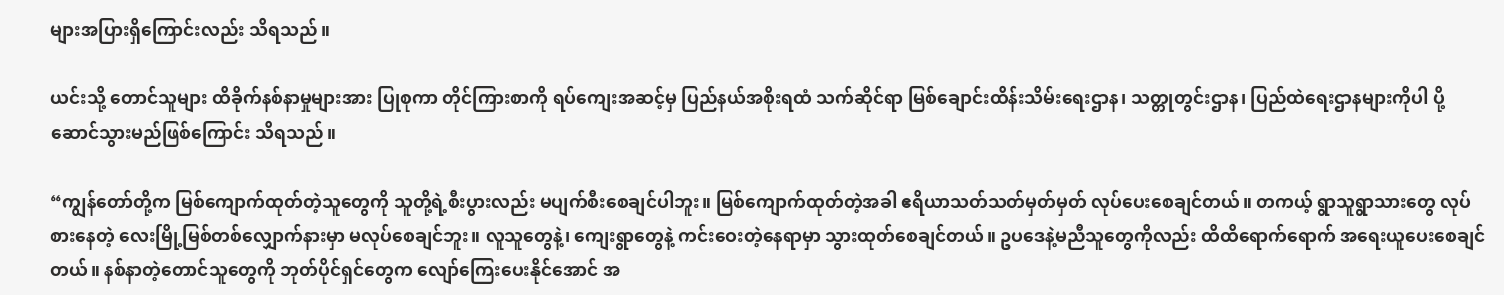များအပြားရှိကြောင်းလည်း သိရသည်။

ယင်းသို့ တောင်သူများ ထိခိုက်နစ်နာမှုများအား ပြုစုကာ တိုင်ကြားစာကို ရပ်ကျေးအဆင့်မှ ပြည်နယ်အစိုးရထံ သက်ဆိုင်ရာ မြစ်ချောင်းထိန်းသိမ်းရေးဌာန၊ သတ္တုတွင်းဌာန၊ ပြည်ထဲရေးဌာနများကိုပါ ပို့ဆောင်သွားမည်ဖြစ်ကြောင်း သိရသည်။

“ကျွန်တော်တို့က မြစ်ကျောက်ထုတ်တဲ့သူတွေကို သူတို့ရဲ့စီးပွားလည်း မပျက်စီးစေချင်ပါဘူး။ မြစ်ကျောက်ထုတ်တဲ့အခါ ဧရိယာသတ်သတ်မှတ်မှတ် လုပ်ပေးစေချင်တယ်။ တကယ့် ရွာသူရွာသားတွေ လုပ်စားနေတဲ့ လေးမြို့မြစ်တစ်လျှောက်နားမှာ မလုပ်စေချင်ဘူး။ လူသူတွေနဲ့၊ ကျေးရွာတွေနဲ့ ကင်းဝေးတဲ့နေရာမှာ သွားထုတ်စေချင်တယ်။ ဥပဒေနဲ့မညီသူတွေကိုလည်း ထိထိရောက်ရောက် အရေးယူပေးစေချင်တယ်။ နစ်နာတဲ့တောင်သူတွေကို ဘုတ်ပိုင်ရှင်တွေက လျော်ကြေးပေးနိုင်အောင် အ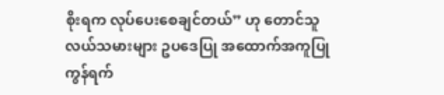စိုးရက လုပ်ပေးစေချင်တယ်” ဟု တောင်သူလယ်သမားများ ဥပဒေပြု အထောက်အကူပြုကွန်ရက်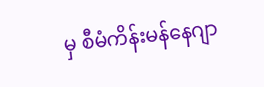မှ စီမံကိန်းမန်နေဂျာ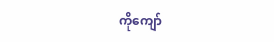ကိုကျော်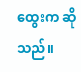ထွေးက ဆိုသည်။